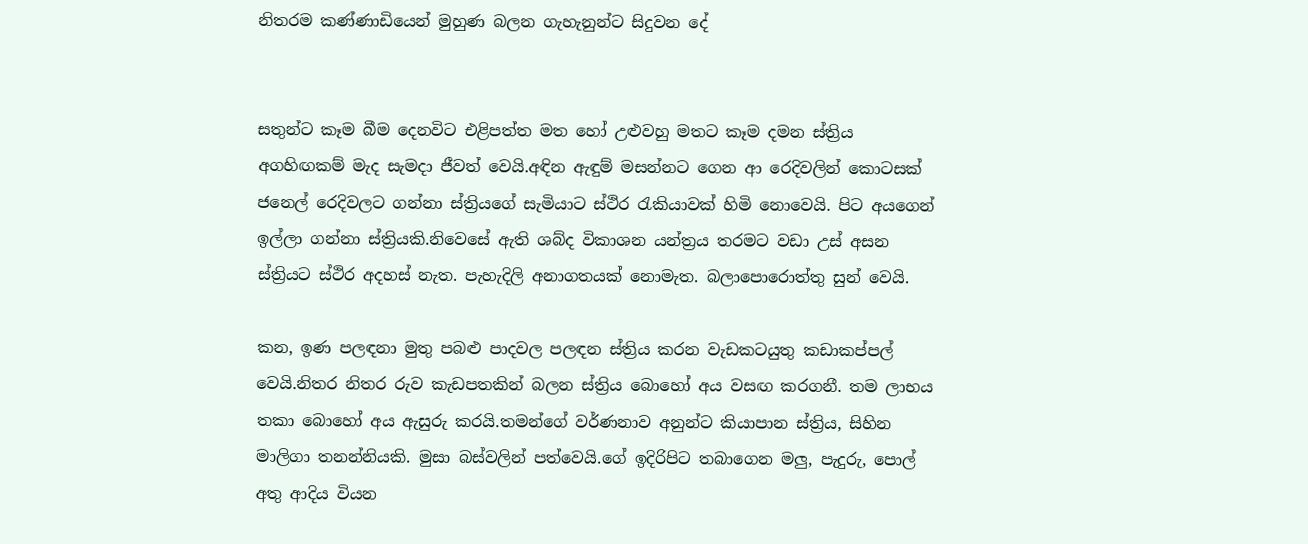නිතරම කණ්ණාඩියෙන් මුහුණ බලන ගැහැනුන්ට සිදුවන දේ


සතුන්ට කෑම බීම දෙනවිට එළිපත්ත මත හෝ උළුවහු මතට කෑම දමන ස්ත්‍රිය අගහිඟකම් මැද සැමදා ජීවත් වෙයි.අඳින ඇඳුම් මසන්නට ගෙන ආ රෙදිවලින් කොටසක් ජනෙල් රෙදිවලට ගන්නා ස්ත්‍රියගේ සැමියාට ස්ථිර රැකියාවක් හිමි නොවෙයි. පිට අයගෙන් ඉල්ලා ගන්නා ස්ත්‍රියකි.නිවෙසේ ඇති ශබ්ද විකාශන යන්ත්‍රය තරමට වඩා උස් අසන ස්ත්‍රියට ස්ථිර අදහස් නැත. පැහැදිලි අනාගතයක් නොමැත. බලාපොරොත්තු සුන් වෙයි.

කන, ඉණ පලඳනා මුතු පබළු පාදවල පලඳන ස්ත්‍රිය කරන වැඩකටයුතු කඩාකප්පල් වෙයි.නිතර නිතර රුව කැඩපතකින් බලන ස්ත්‍රිය බොහෝ අය වසඟ කරගනී. තම ලාභය තකා බොහෝ අය ඇසුරු කරයි.තමන්ගේ වර්ණනාව අනුන්ට කියාපාන ස්ත්‍රිය, සිහින මාලිගා තනන්නියකි. මුසා බස්වලින් පත්වෙයි.ගේ ඉදිරිපිට තබාගෙන මලු, පැදුරු, පොල් අතු ආදිය වියන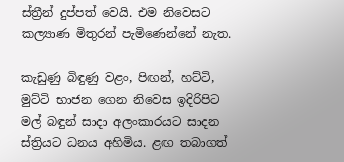ස්ත්‍රීන් දුප්පත් වෙයි. එම නිවෙසට කල්‍යාණ මිතුරන් පැමිණෙන්නේ නැත.

කැඩුණු බිඳුණු වළං, පිඟන්, හට්ටි, මුට්ටි භාජන ගෙන නිවෙස ඉදිරිපිට මල් බඳුන් සාදා අලංකාරයට සාදන ස්ත්‍රියට ධනය අහිමිය. ළඟ තබාගත්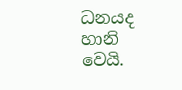ධනයද හානි වෙයි.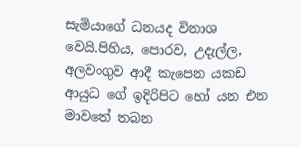සැමියාගේ ධනයද විනාශ වෙයි.පිහිය, පොරව, උදැල්ල, අලවංගුව ආදී කැපෙන යකඩ ආයුධ ගේ ඉදිරිපිට හෝ යන එන මාවතේ තබන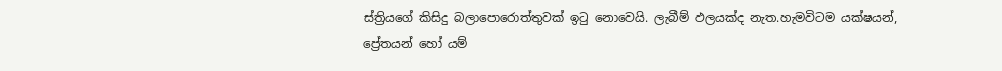ස්ත්‍රියගේ කිසිදු බලාපොරොත්තුවක් ඉටු නොවෙයි. ලැබීම් ඵලයක්ද නැත.හැමවිටම යක්ෂයන්, ප්‍රේතයන් හෝ යම්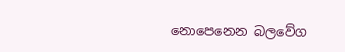නොපෙනෙන බලවේග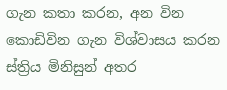ගැන කතා කරන, අන වින කොඩිවින ගැන විශ්වාසය කරන ස්ත්‍රිය මිනිසුන් අතර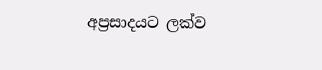අප්‍රසාදයට ලක්ව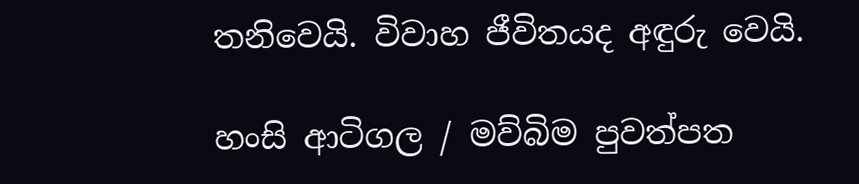තනිවෙයි. විවාහ ජීවිතයද අඳුරු වෙයි.

හංසි ආටිගල / මව්බිම පුවත්පත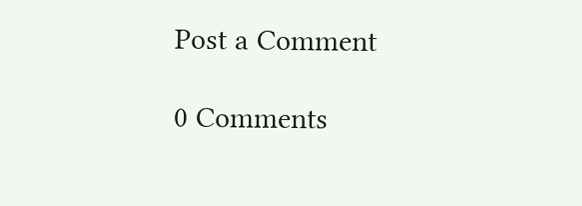Post a Comment

0 Comments